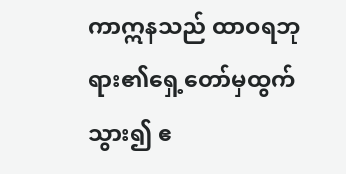ကာဣနသည် ထာဝရဘုရား၏ရှေ့တော်မှထွက်သွား၍ ဧ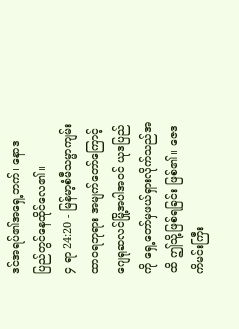ဒင်အရပ်၏အရှေ့ဘက်၊ နောဒပြည်တွင်နေထိုင်လေ၏။
၄ ရာ 24:20 - မြန်မာ့စံမီသမ္မာကျမ်း ထာဝရဘုရား အမျက်တော်ကြောင့် ဂျေရုဆလင်မြို့အပါအဝင် ယုဒပြည်ကို ရှေ့တော်မှဖယ်ရှားလိုက်သည်အထိ ဤသို့ဖြစ်ရခြင်း ဖြစ်၏။ ဇေဒကိမင်းကြီး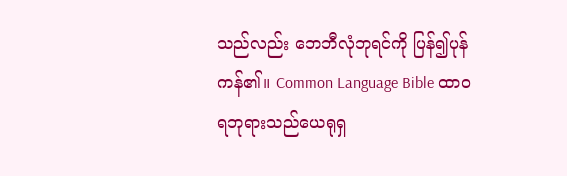သည်လည်း ဘေဘီလုံဘုရင်ကို ပြန်၍ပုန်ကန်၏။ Common Language Bible ထာဝရဘုရားသည်ယေရုရှ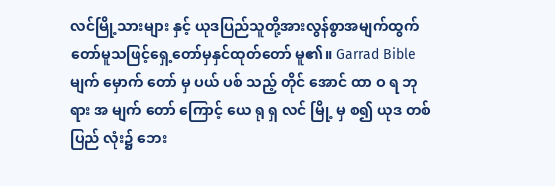လင်မြို့သားများ နှင့် ယုဒပြည်သူတို့အားလွန်စွာအမျက်ထွက် တော်မူသဖြင့်ရှေ့တော်မှနှင်ထုတ်တော် မူ၏။ Garrad Bible မျက် မှောက် တော် မှ ပယ် ပစ် သည့် တိုင် အောင် ထာ ဝ ရ ဘု ရား အ မျက် တော် ကြောင့် ယေ ရု ရှ လင် မြို့ မှ စ၍ ယုဒ တစ် ပြည် လုံး၌ ဘေး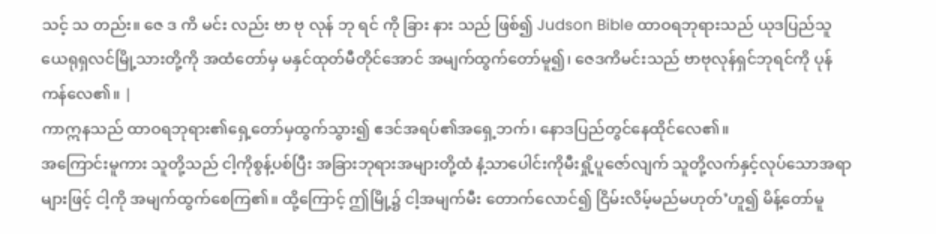သင့် သ တည်း။ ဇေ ဒ ကိ မင်း လည်း ဗာ ဗု လုန် ဘု ရင် ကို ခြား နား သည် ဖြစ်၍ Judson Bible ထာဝရဘုရားသည် ယုဒပြည်သူ ယေရုရှလင်မြို့သားတို့ကို အထံတော်မှ မနှင်ထုတ်မီတိုင်အောင် အမျက်ထွက်တော်မူ၍၊ ဇေဒကိမင်းသည် ဗာဗုလုန်ရှင်ဘုရင်ကို ပုန်ကန်လေ၏။ |
ကာဣနသည် ထာဝရဘုရား၏ရှေ့တော်မှထွက်သွား၍ ဧဒင်အရပ်၏အရှေ့ဘက်၊ နောဒပြည်တွင်နေထိုင်လေ၏။
အကြောင်းမူကား သူတို့သည် ငါ့ကိုစွန့်ပစ်ပြီး အခြားဘုရားအများတို့ထံ နံ့သာပေါင်းကိုမီးရှို့ပူဇော်လျက် သူတို့လက်နှင့်လုပ်သောအရာများဖြင့် ငါ့ကို အမျက်ထွက်စေကြ၏။ ထို့ကြောင့် ဤမြို့၌ ငါ့အမျက်မီး တောက်လောင်၍ ငြိမ်းလိမ့်မည်မဟုတ်’ဟူ၍ မိန့်တော်မူ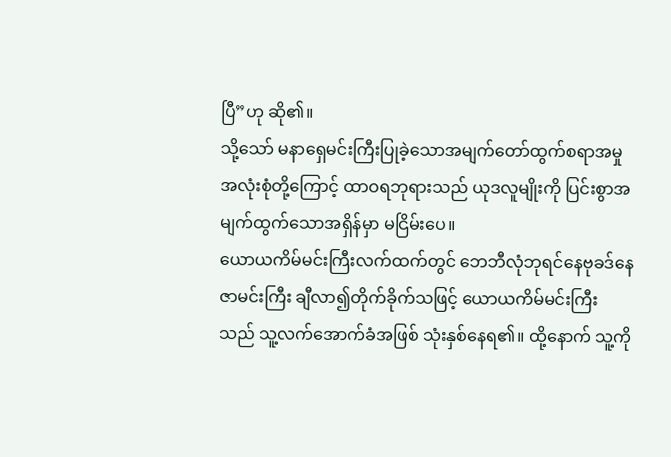ပြီ”ဟု ဆို၏။
သို့သော် မနာရှေမင်းကြီးပြုခဲ့သောအမျက်တော်ထွက်စရာအမှုအလုံးစုံတို့ကြောင့် ထာဝရဘုရားသည် ယုဒလူမျိုးကို ပြင်းစွာအမျက်ထွက်သောအရှိန်မှာ မငြိမ်းပေ။
ယောယကိမ်မင်းကြီးလက်ထက်တွင် ဘေဘီလုံဘုရင်နေဗုခဒ်နေဇာမင်းကြီး ချီလာ၍တိုက်ခိုက်သဖြင့် ယောယကိမ်မင်းကြီးသည် သူ့လက်အောက်ခံအဖြစ် သုံးနှစ်နေရ၏။ ထို့နောက် သူ့ကို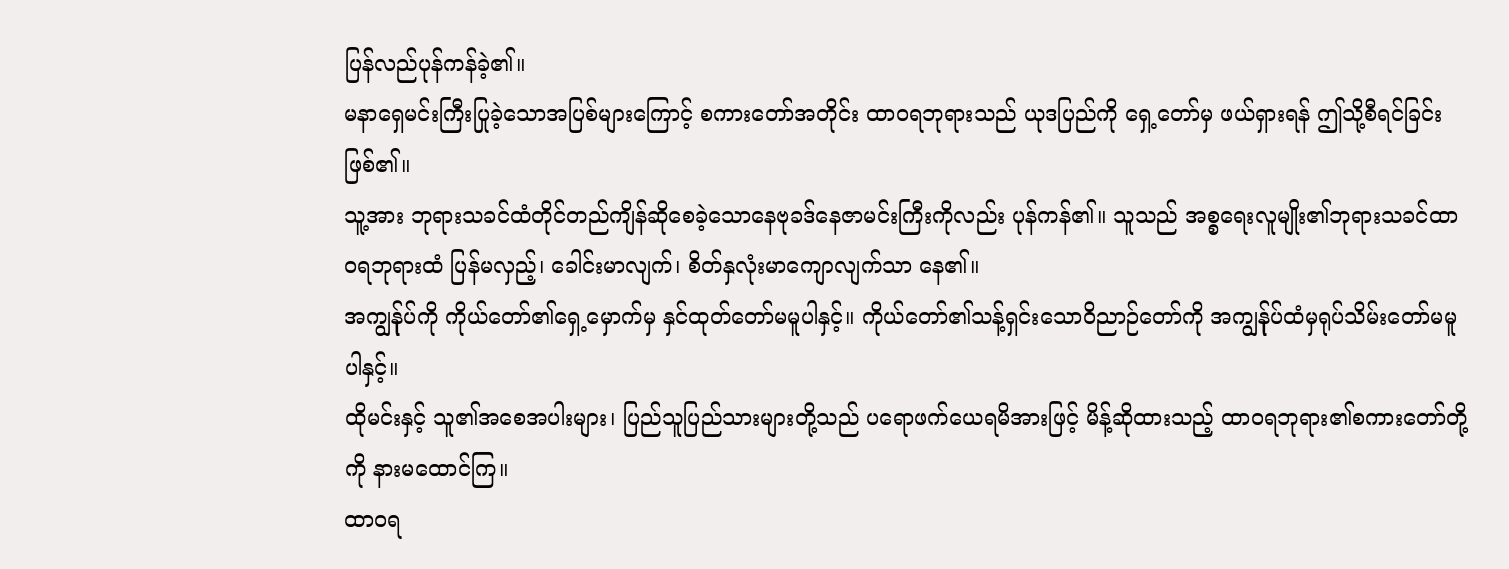ပြန်လည်ပုန်ကန်ခဲ့၏။
မနာရှေမင်းကြီးပြုခဲ့သောအပြစ်များကြောင့် စကားတော်အတိုင်း ထာဝရဘုရားသည် ယုဒပြည်ကို ရှေ့တော်မှ ဖယ်ရှားရန် ဤသို့စီရင်ခြင်း ဖြစ်၏။
သူ့အား ဘုရားသခင်ထံတိုင်တည်ကျိန်ဆိုစေခဲ့သောနေဗုခဒ်နေဇာမင်းကြီးကိုလည်း ပုန်ကန်၏။ သူသည် အစ္စရေးလူမျိုး၏ဘုရားသခင်ထာဝရဘုရားထံ ပြန်မလှည့်၊ ခေါင်းမာလျက်၊ စိတ်နှလုံးမာကျောလျက်သာ နေ၏။
အကျွန်ုပ်ကို ကိုယ်တော်၏ရှေ့မှောက်မှ နှင်ထုတ်တော်မမူပါနှင့်။ ကိုယ်တော်၏သန့်ရှင်းသောဝိညာဉ်တော်ကို အကျွန်ုပ်ထံမှရုပ်သိမ်းတော်မမူပါနှင့်။
ထိုမင်းနှင့် သူ၏အစေအပါးများ၊ ပြည်သူပြည်သားများတို့သည် ပရောဖက်ယေရမိအားဖြင့် မိန့်ဆိုထားသည့် ထာဝရဘုရား၏စကားတော်တို့ကို နားမထောင်ကြ။
ထာဝရ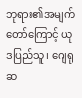ဘုရား၏အမျက်တော်ကြောင့် ယုဒပြည်သူ၊ ဂျေရုဆ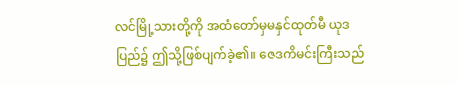လင်မြို့သားတို့ကို အထံတော်မှမနှင်ထုတ်မီ ယုဒပြည်၌ ဤသို့ဖြစ်ပျက်ခဲ့၏။ ဇေဒကိမင်းကြီးသည်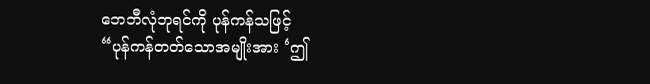ဘေဘီလုံဘုရင်ကို ပုန်ကန်သဖြင့်
“ပုန်ကန်တတ်သောအမျိုးအား ‘ဤ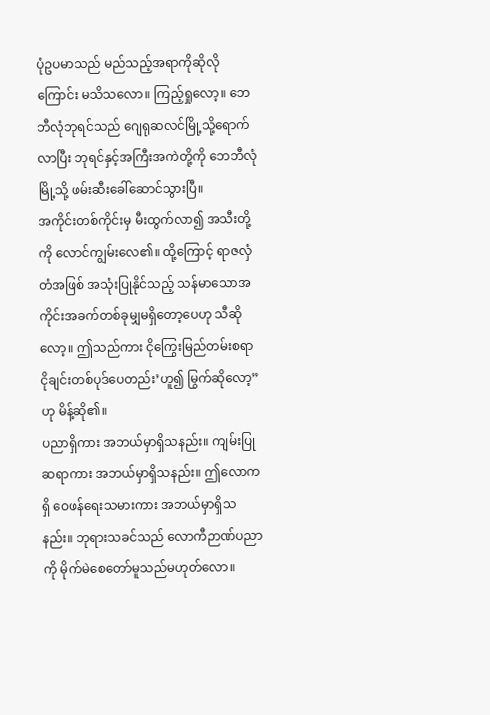ပုံဥပမာသည် မည်သည့်အရာကိုဆိုလိုကြောင်း မသိသလော။ ကြည့်ရှုလော့။ ဘေဘီလုံဘုရင်သည် ဂျေရုဆလင်မြို့သို့ရောက်လာပြီး ဘုရင်နှင့်အကြီးအကဲတို့ကို ဘေဘီလုံမြို့သို့ ဖမ်းဆီးခေါ်ဆောင်သွားပြီ။
အကိုင်းတစ်ကိုင်းမှ မီးထွက်လာ၍ အသီးတို့ကို လောင်ကျွမ်းလေ၏။ ထို့ကြောင့် ရာဇလှံတံအဖြစ် အသုံးပြုနိုင်သည့် သန်မာသောအကိုင်းအခက်တစ်ခုမျှမရှိတော့ပေဟု သီဆိုလော့။ ဤသည်ကား ငိုကြွေးမြည်တမ်းစရာ ငိုချင်းတစ်ပုဒ်ပေတည်း’ဟူ၍ မြွက်ဆိုလော့”ဟု မိန့်ဆို၏။
ပညာရှိကား အဘယ်မှာရှိသနည်း။ ကျမ်းပြုဆရာကား အဘယ်မှာရှိသနည်း။ ဤလောကရှိ ဝေဖန်ရေးသမားကား အဘယ်မှာရှိသနည်း။ ဘုရားသခင်သည် လောကီဉာဏ်ပညာကို မိုက်မဲစေတော်မူသည်မဟုတ်လော။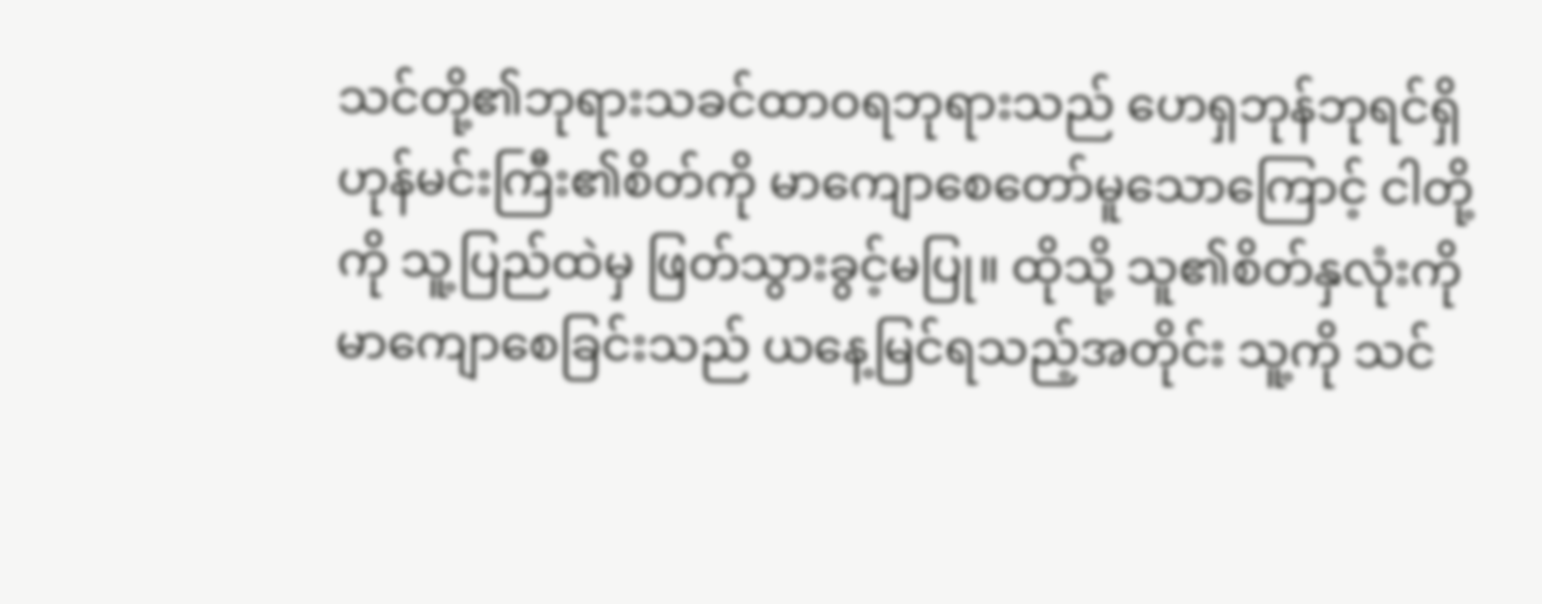သင်တို့၏ဘုရားသခင်ထာဝရဘုရားသည် ဟေရှဘုန်ဘုရင်ရှိဟုန်မင်းကြီး၏စိတ်ကို မာကျောစေတော်မူသောကြောင့် ငါတို့ကို သူ့ပြည်ထဲမှ ဖြတ်သွားခွင့်မပြု။ ထိုသို့ သူ၏စိတ်နှလုံးကို မာကျောစေခြင်းသည် ယနေ့မြင်ရသည့်အတိုင်း သူ့ကို သင်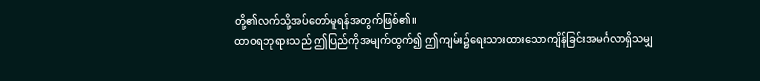တို့၏လက်သို့အပ်တော်မူရန်အတွက်ဖြစ်၏။
ထာဝရဘုရားသည် ဤပြည်ကိုအမျက်ထွက်၍ ဤကျမ်း၌ရေးသားထားသောကျိန်ခြင်းအမင်္ဂလာရှိသမျှ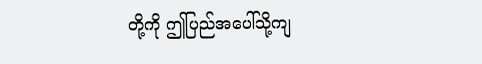တို့ကို ဤပြည်အပေါ်သို့ကျ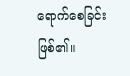ရောက်စေခြင်း ဖြစ်၏။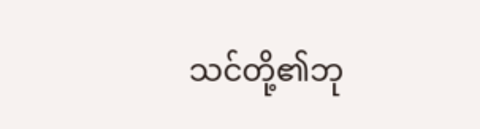သင်တို့၏ဘု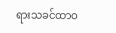ရားသခင်ထာဝ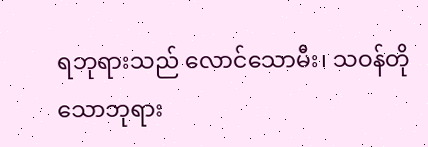ရဘုရားသည် လောင်သောမီး၊ သဝန်တိုသောဘုရား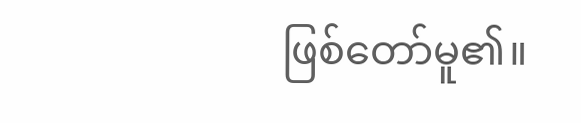ဖြစ်တော်မူ၏။